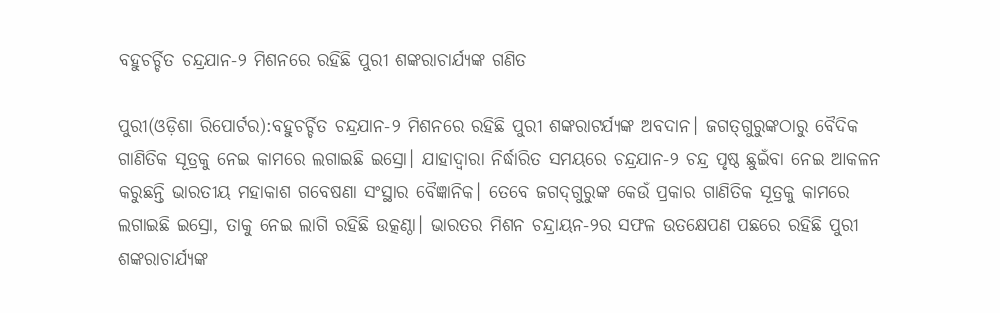ବହୁଚର୍ଚ୍ଚିତ ଚନ୍ଦ୍ରଯାନ-୨ ମିଶନରେ ରହିଛି ପୁରୀ ଶଙ୍କରାଚାର୍ଯ୍ୟଙ୍କ ଗଣିତ

ପୁରୀ(ଓଡ଼ିଶା ରିପୋର୍ଟର):ବହୁଚର୍ଚ୍ଚିତ ଚନ୍ଦ୍ରଯାନ-୨ ମିଶନରେ ରହିଛି ପୁରୀ ଶଙ୍କରାଟର୍ଯ୍ୟଙ୍କ ଅବଦାନ। ଜଗତ୍‌ଗୁରୁଙ୍କଠାରୁ ବୈଦିକ ଗାଣିତିକ ସୂତ୍ରକୁ ନେଇ କାମରେ ଲଗାଇଛି ଇସ୍ରୋ। ଯାହାଦ୍ୱାରା ନିର୍ଦ୍ଧାରିତ ସମୟରେ ଚନ୍ଦ୍ରଯାନ-୨ ଚନ୍ଦ୍ର ପୃଷ୍ଠ ଛୁଇଁବା ନେଇ ଆକଳନ କରୁଛନ୍ତି ଭାରତୀୟ ମହାକାଶ ଗବେଷଣା ସଂସ୍ଥାର ବୈଜ୍ଞାନିକ। ତେବେ ଜଗଦ୍‌ଗୁରୁଙ୍କ କେଉଁ ପ୍ରକାର ଗାଣିତିକ ସୂତ୍ରକୁ କାମରେ ଲଗାଇଛି ଇସ୍ରୋ, ତାକୁ ନେଇ ଲାଗି ରହିଛି ଉତ୍କଣ୍ଠା। ଭାରତର ମିଶନ ଚନ୍ଦ୍ରାୟନ-୨ର ସଫଳ ଉତକ୍ଷେପଣ ପଛରେ ରହିଛି ପୁରୀ ଶଙ୍କରାଚାର୍ଯ୍ୟଙ୍କ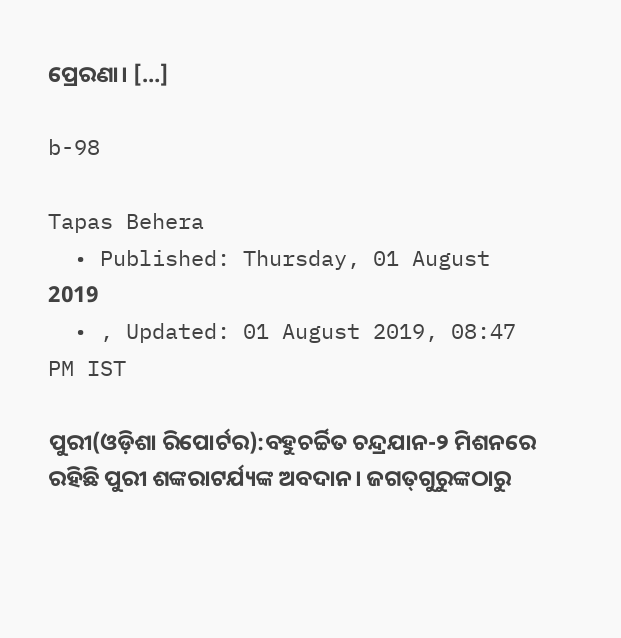ପ୍ରେରଣା। […]

b-98

Tapas Behera
  • Published: Thursday, 01 August 2019
  • , Updated: 01 August 2019, 08:47 PM IST

ପୁରୀ(ଓଡ଼ିଶା ରିପୋର୍ଟର):ବହୁଚର୍ଚ୍ଚିତ ଚନ୍ଦ୍ରଯାନ-୨ ମିଶନରେ ରହିଛି ପୁରୀ ଶଙ୍କରାଟର୍ଯ୍ୟଙ୍କ ଅବଦାନ। ଜଗତ୍‌ଗୁରୁଙ୍କଠାରୁ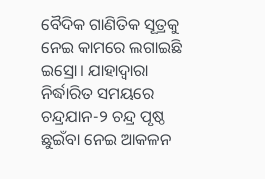ବୈଦିକ ଗାଣିତିକ ସୂତ୍ରକୁ ନେଇ କାମରେ ଲଗାଇଛି ଇସ୍ରୋ। ଯାହାଦ୍ୱାରା ନିର୍ଦ୍ଧାରିତ ସମୟରେ ଚନ୍ଦ୍ରଯାନ-୨ ଚନ୍ଦ୍ର ପୃଷ୍ଠ ଛୁଇଁବା ନେଇ ଆକଳନ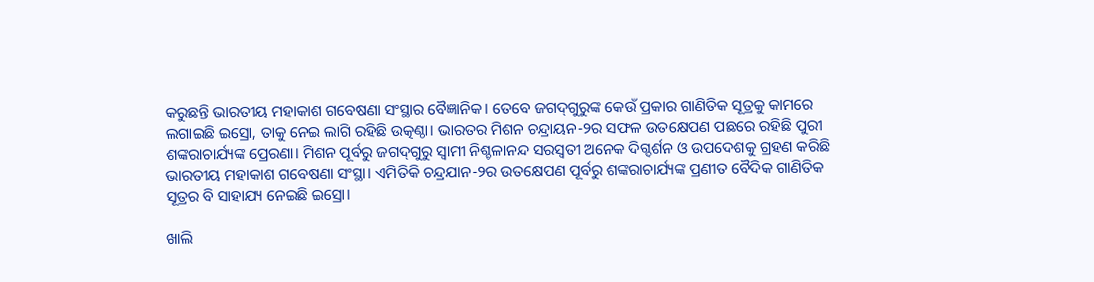କରୁଛନ୍ତି ଭାରତୀୟ ମହାକାଶ ଗବେଷଣା ସଂସ୍ଥାର ବୈଜ୍ଞାନିକ। ତେବେ ଜଗଦ୍‌ଗୁରୁଙ୍କ କେଉଁ ପ୍ରକାର ଗାଣିତିକ ସୂତ୍ରକୁ କାମରେ ଲଗାଇଛି ଇସ୍ରୋ, ତାକୁ ନେଇ ଲାଗି ରହିଛି ଉତ୍କଣ୍ଠା। ଭାରତର ମିଶନ ଚନ୍ଦ୍ରାୟନ-୨ର ସଫଳ ଉତକ୍ଷେପଣ ପଛରେ ରହିଛି ପୁରୀ ଶଙ୍କରାଚାର୍ଯ୍ୟଙ୍କ ପ୍ରେରଣା। ମିଶନ ପୂର୍ବରୁ ଜଗଦ୍‌ଗୁରୁ ସ୍ୱାମୀ ନିଶ୍ଚଳାନନ୍ଦ ସରସ୍ୱତୀ ଅନେକ ଦିଗ୍ଦର୍ଶନ ଓ ଉପଦେଶକୁ ଗ୍ରହଣ କରିଛି ଭାରତୀୟ ମହାକାଶ ଗବେଷଣା ସଂସ୍ଥା। ଏମିତିକି ଚନ୍ଦ୍ରଯାନ-୨ର ଉତକ୍ଷେପଣ ପୂର୍ବରୁ ଶଙ୍କରାଚାର୍ଯ୍ୟଙ୍କ ପ୍ରଣୀତ ବୈଦିକ ଗାଣିତିକ ସୂତ୍ରର ବି ସାହାଯ୍ୟ ନେଇଛି ଇସ୍ରୋ।

ଖାଲି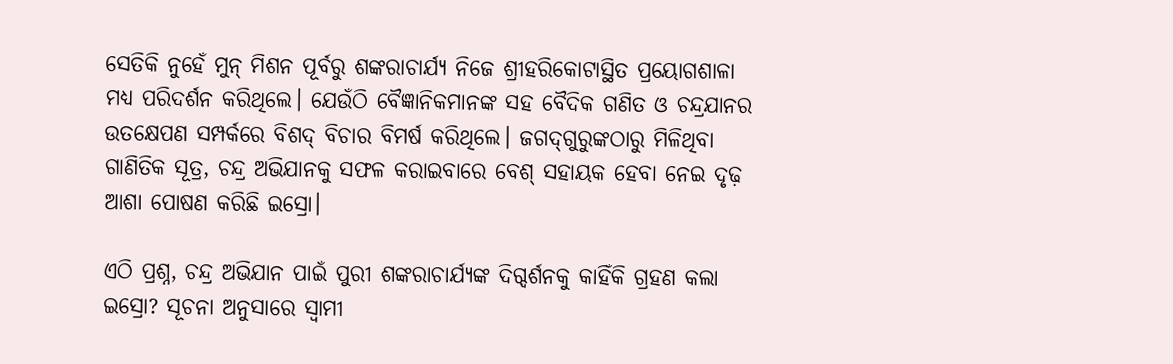ସେତିକି ନୁହେଁ ମୁନ୍ ମିଶନ ପୂର୍ବରୁ ଶଙ୍କରାଚାର୍ଯ୍ୟ ନିଜେ ଶ୍ରୀହରିକୋଟାସ୍ଥିତ ପ୍ରୟୋଗଶାଳା ମଧ୍ୟ ପରିଦର୍ଶନ କରିଥିଲେ। ଯେଉଁଠି ବୈଜ୍ଞାନିକମାନଙ୍କ ସହ ବୈଦିକ ଗଣିତ ଓ ଚନ୍ଦ୍ରଯାନର ଉତକ୍ଷେପଣ ସମ୍ପର୍କରେ ବିଶଦ୍ ବିଚାର ବିମର୍ଷ କରିଥିଲେ। ଜଗଦ୍‌ଗୁରୁଙ୍କଠାରୁ ମିଳିଥିବା ଗାଣିତିକ ସୂତ୍ର, ଚନ୍ଦ୍ର ଅଭିଯାନକୁ ସଫଳ କରାଇବାରେ ବେଶ୍ ସହାୟକ ହେବା ନେଇ ଦୃଢ଼ ଆଶା ପୋଷଣ କରିଛି ଇସ୍ରୋ।

ଏଠି ପ୍ରଶ୍ନ, ଚନ୍ଦ୍ର ଅଭିଯାନ ପାଇଁ ପୁରୀ ଶଙ୍କରାଚାର୍ଯ୍ୟଙ୍କ ଦିଗ୍ଦର୍ଶନକୁ କାହିଁକି ଗ୍ରହଣ କଲା ଇସ୍ରୋ? ସୂଚନା ଅନୁସାରେ ସ୍ୱାମୀ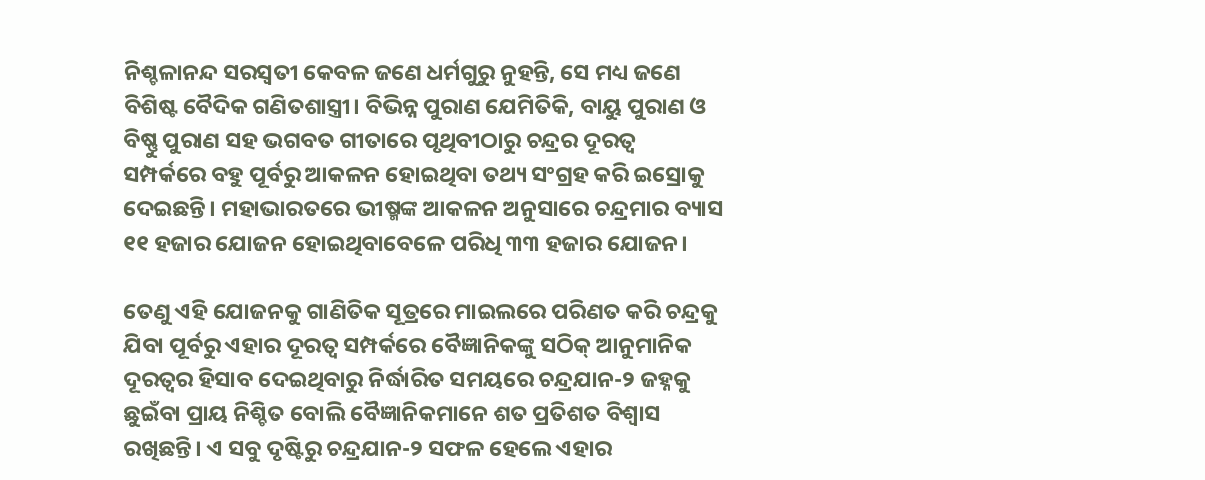ନିଶ୍ଚଳାନନ୍ଦ ସରସ୍ୱତୀ କେବଳ ଜଣେ ଧର୍ମଗୁରୁ ନୁହନ୍ତି, ସେ ମଧ୍ୟ ଜଣେ ବିଶିଷ୍ଟ ବୈଦିକ ଗଣିତଶାସ୍ତ୍ରୀ। ବିଭିନ୍ନ ପୁରାଣ ଯେମିତିକି, ବାୟୁ ପୁରାଣ ଓ ବିଷ୍ଣୁ ପୁରାଣ ସହ ଭଗବତ ଗୀତାରେ ପୃଥିବୀଠାରୁ ଚନ୍ଦ୍ରର ଦୂରତ୍ୱ ସମ୍ପର୍କରେ ବହୁ ପୂର୍ବରୁ ଆକଳନ ହୋଇଥିବା ତଥ୍ୟ ସଂଗ୍ରହ କରି ଇସ୍ରୋକୁ ଦେଇଛନ୍ତି। ମହାଭାରତରେ ଭୀଷ୍ମଙ୍କ ଆକଳନ ଅନୁସାରେ ଚନ୍ଦ୍ରମାର ବ୍ୟାସ ୧୧ ହଜାର ଯୋଜନ ହୋଇଥିବାବେଳେ ପରିଧି ୩୩ ହଜାର ଯୋଜନ।

ତେଣୁ ଏହି ଯୋଜନକୁ ଗାଣିତିକ ସୂତ୍ରରେ ମାଇଲରେ ପରିଣତ କରି ଚନ୍ଦ୍ରକୁ ଯିବା ପୂର୍ବରୁ ଏହାର ଦୂରତ୍ୱ ସମ୍ପର୍କରେ ବୈଜ୍ଞାନିକଙ୍କୁ ସଠିକ୍ ଆନୁମାନିକ ଦୂରତ୍ୱର ହିସାବ ଦେଇଥିବାରୁ ନିର୍ଦ୍ଧାରିତ ସମୟରେ ଚନ୍ଦ୍ରଯାନ-୨ ଜହ୍ନକୁ ଛୁଇଁବା ପ୍ରାୟ ନିଶ୍ଚିତ ବୋଲି ବୈଜ୍ଞାନିକମାନେ ଶତ ପ୍ରତିଶତ ବିଶ୍ୱାସ ରଖିଛନ୍ତି। ଏ ସବୁ ଦୃଷ୍ଟିରୁ ଚନ୍ଦ୍ରଯାନ-୨ ସଫଳ ହେଲେ ଏହାର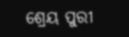ଶ୍ରେୟ ପୁରୀ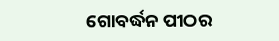ଗୋବର୍ଦ୍ଧନ ପୀଠର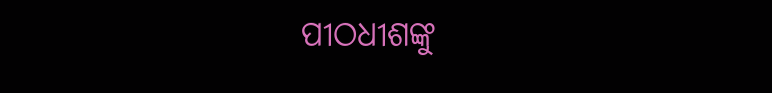ପୀଠଧୀଶଙ୍କୁ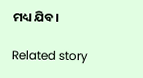ମଧ୍ୟ ଯିବ।

Related story